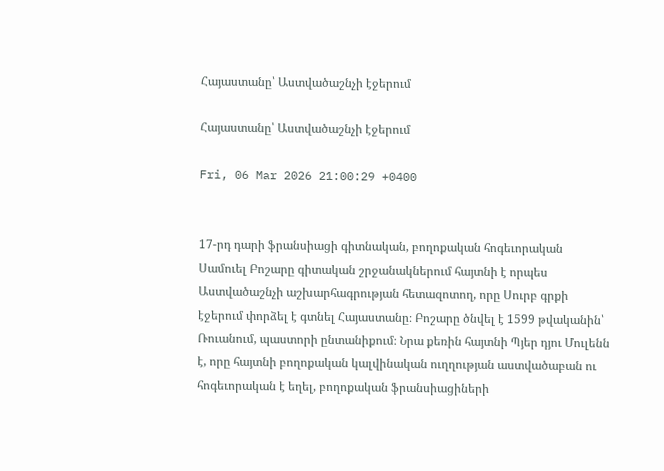Հայաստանը՝ Աստվածաշնչի էջերում

Հայաստանը՝ Աստվածաշնչի էջերում

Fri, 06 Mar 2026 21:00:29 +0400


17-րդ դարի ֆրանսիացի գիտնական, բողոքական հոգեւորական Սամուել Բոշարը գիտական շրջանակներում հայտնի է որպես Աստվածաշնչի աշխարհագրության հետազոտող, որը Սուրբ գրքի էջերում փորձել է գտնել Հայաստանը։ Բոշարը ծնվել է 1599 թվականին՝ Ռուանում, պաստորի ընտանիքում։ Նրա քեռին հայտնի Պյեր դյու Մուլենն է, որը հայտնի բողոքական կալվինական ուղղության աստվածաբան ու հոգեւորական է եղել, բողոքական ֆրանսիացիների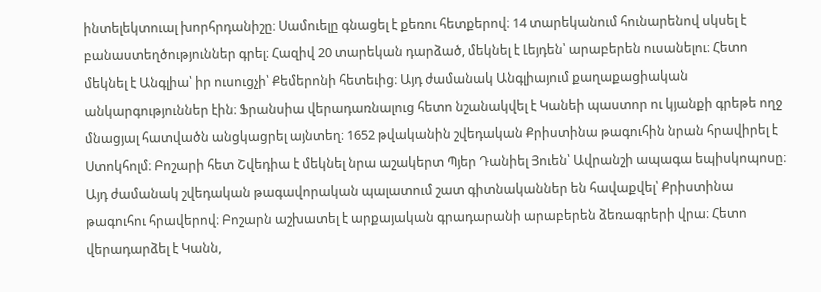ինտելեկտուալ խորհրդանիշը։ Սամուելը գնացել է քեռու հետքերով։ 14 տարեկանում հունարենով սկսել է բանաստեղծություններ գրել։ Հազիվ 20 տարեկան դարձած, մեկնել է Լեյդեն՝ արաբերեն ուսանելու։ Հետո մեկնել է Անգլիա՝ իր ուսուցչի՝ Քեմերոնի հետեւից։ Այդ ժամանակ Անգլիայում քաղաքացիական անկարգություններ էին։ Ֆրանսիա վերադառնալուց հետո նշանակվել է Կանեի պաստոր ու կյանքի գրեթե ողջ մնացյալ հատվածն անցկացրել այնտեղ։ 1652 թվականին շվեդական Քրիստինա թագուհին նրան հրավիրել է Ստոկհոլմ։ Բոշարի հետ Շվեդիա է մեկնել նրա աշակերտ Պյեր Դանիել Յուեն՝ Ավրանշի ապագա եպիսկոպոսը։ Այդ ժամանակ շվեդական թագավորական պալատում շատ գիտնականներ են հավաքվել՝ Քրիստինա թագուհու հրավերով։ Բոշարն աշխատել է արքայական գրադարանի արաբերեն ձեռագրերի վրա։ Հետո վերադարձել է Կանն,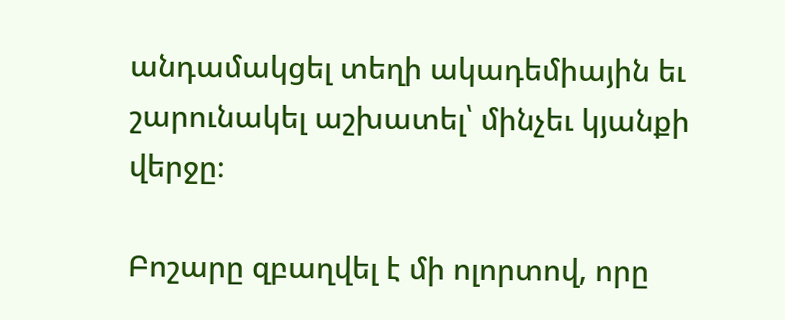անդամակցել տեղի ակադեմիային եւ շարունակել աշխատել՝ մինչեւ կյանքի վերջը։

Բոշարը զբաղվել է մի ոլորտով, որը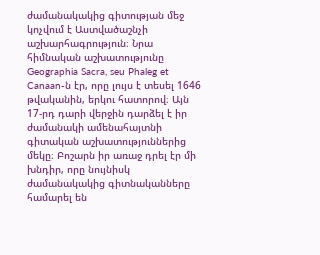ժամանակակից գիտության մեջ կոչվում է Աստվածաշնչի աշխարհագրություն։ Նրա հիմնական աշխատությունը Geographia Sacra, seu Phaleg et Canaan-ն էր, որը լույս է տեսել 1646 թվականին, երկու հատորով։ Այն 17-րդ դարի վերջին դարձել է իր ժամանակի ամենահայտնի գիտական աշխատություններից մեկը։ Բոշարն իր առաջ դրել էր մի խնդիր, որը նույնիսկ ժամանակակից գիտնականները համարել են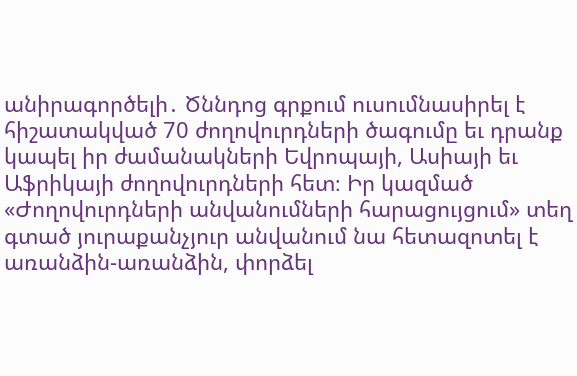անիրագործելի․ Ծննդոց գրքում ուսումնասիրել է հիշատակված 70 ժողովուրդների ծագումը եւ դրանք կապել իր ժամանակների Եվրոպայի, Ասիայի եւ Աֆրիկայի ժողովուրդների հետ։ Իր կազմած «Ժողովուրդների անվանումների հարացույցում» տեղ գտած յուրաքանչյուր անվանում նա հետազոտել է առանձին-առանձին, փորձել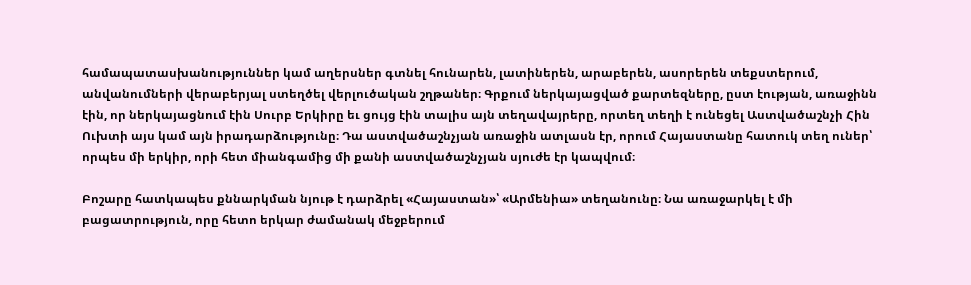համապատասխանություններ կամ աղերսներ գտնել հունարեն, լատիներեն, արաբերեն, ասորերեն տեքստերում, անվանումների վերաբերյալ ստեղծել վերլուծական շղթաներ։ Գրքում ներկայացված քարտեզները, ըստ էության, առաջինն էին, որ ներկայացնում էին Սուրբ Երկիրը եւ ցույց էին տալիս այն տեղավայրերը, որտեղ տեղի է ունեցել Աստվածաշնչի Հին Ուխտի այս կամ այն իրադարձությունը։ Դա աստվածաշնչյան առաջին ատլասն էր, որում Հայաստանը հատուկ տեղ ուներ՝ որպես մի երկիր, որի հետ միանգամից մի քանի աստվածաշնչյան սյուժե էր կապվում։

Բոշարը հատկապես քննարկման նյութ է դարձրել «Հայաստան»՝ «Արմենիա» տեղանունը։ Նա առաջարկել է մի բացատրություն, որը հետո երկար ժամանակ մեջբերում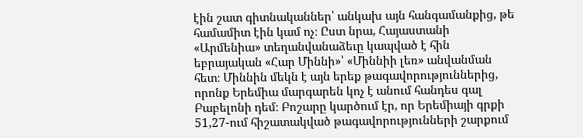էին շատ գիտնականներ՝ անկախ այն հանգամանքից, թե համամիտ էին կամ ոչ։ Ըստ նրա, Հայաստանի «Արմենիա» տեղանվանաձեւը կապված է հին եբրայական «Հար Միննի»՝ «Միննիի լեռ» անվանման հետ։ Միննին մեկն է այն երեք թագավորություններից, որոնք Երեմիա մարգարեն կոչ է անում հանդես գալ Բաբելոնի դեմ։ Բոշարը կարծում էր, որ Երեմիայի գրքի 51,27-ում հիշատակված թագավորությունների շարքում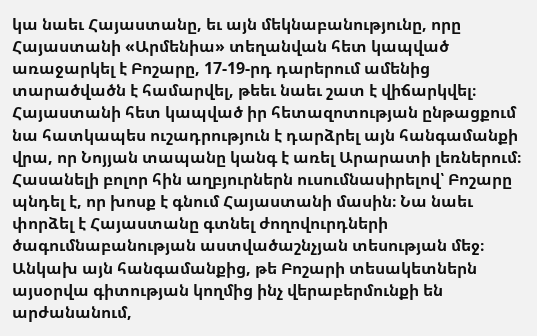կա նաեւ Հայաստանը, եւ այն մեկնաբանությունը, որը Հայաստանի «Արմենիա» տեղանվան հետ կապված առաջարկել է Բոշարը, 17-19-րդ դարերում ամենից տարածվածն է համարվել, թեեւ նաեւ շատ է վիճարկվել։ Հայաստանի հետ կապված իր հետազոտության ընթացքում նա հատկապես ուշադրություն է դարձրել այն հանգամանքի վրա, որ Նոյյան տապանը կանգ է առել Արարատի լեռներում։ Հասանելի բոլոր հին աղբյուրներն ուսումնասիրելով՝ Բոշարը պնդել է, որ խոսք է գնում Հայաստանի մասին։ Նա նաեւ փորձել է Հայաստանը գտնել ժողովուրդների ծագումնաբանության աստվածաշնչյան տեսության մեջ։ Անկախ այն հանգամանքից, թե Բոշարի տեսակետներն այսօրվա գիտության կողմից ինչ վերաբերմունքի են արժանանում,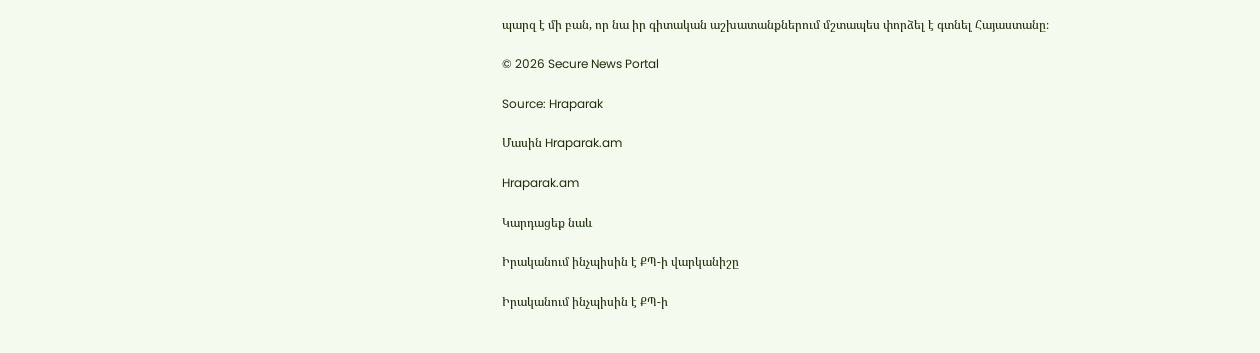պարզ է մի բան, որ նա իր գիտական աշխատանքներում մշտապես փորձել է գտնել Հայաստանը։

© 2026 Secure News Portal

Source: Hraparak

Մասին Hraparak.am

Hraparak.am

Կարդացեք նաև

Իրականում ինչպիսին է ՔՊ-ի վարկանիշը

Իրականում ինչպիսին է ՔՊ-ի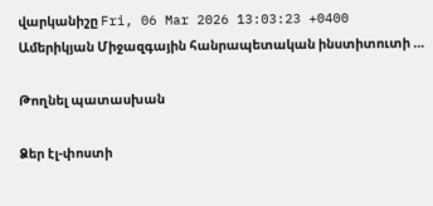վարկանիշը Fri, 06 Mar 2026 13:03:23 +0400 Ամերիկյան Միջազգային հանրապետական ինստիտուտի …

Թողնել պատասխան

Ձեր էլ-փոստի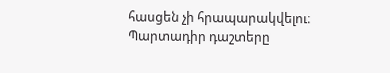հասցեն չի հրապարակվելու։ Պարտադիր դաշտերը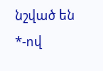նշված են *-ով